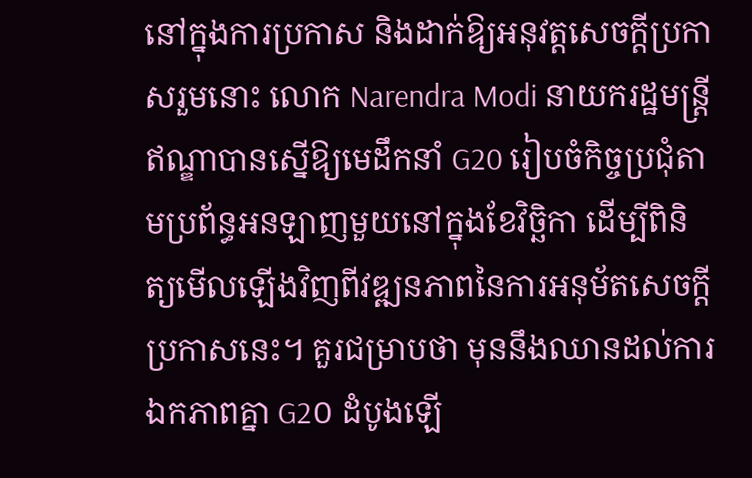នៅក្នុងការប្រកាស និងដាក់ឱ្យអនុវត្តសេចក្តីប្រកាសរួមនោះ លោក Narendra Modi នាយករដ្ឋមន្ត្រីឥណ្ឌាបានស្នើឱ្យមេដឹកនាំ G20 រៀបចំកិច្ចប្រជុំតាមប្រព័ន្ធអនឡាញមួយនៅក្នុងខែវិច្ឆិកា ដើម្បីពិនិត្យមើលឡើងវិញពីវឌ្ឍនភាពនៃការអនុម័តសេចក្តីប្រកាសនេះ។ គួរជម្រាបថា មុននឹងឈានដល់ការឯកភាពគ្នា G2០ ដំបូងឡើ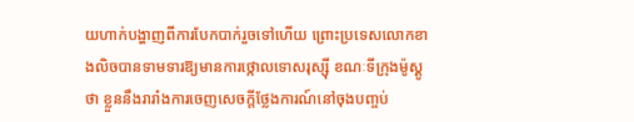យហាក់បង្ហាញពីការបែកបាក់រួចទៅហើយ ព្រោះប្រទេសលោកខាងលិចបានទាមទារឱ្យមានការថ្កោលទោសរុស្ស៊ី ខណៈទីក្រុងម៉ូស្គូថា ខ្លួននឹងរារាំងការចេញសេចក្តីថ្លែងការណ៍នៅចុងបញ្ចប់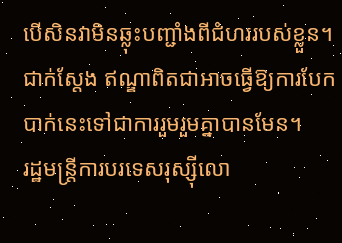បើសិនវាមិនឆ្លុះបញ្ជាំងពីជំហររបស់ខ្លួន។ ជាក់ស្តែង ឥណ្ឌាពិតជាអាចធ្វើឱ្យការបែកបាក់នេះទៅជាការរួមរួមគ្នាបានមែន។
រដ្ឋមន្ត្រីការបរទេសរុស្ស៊ីលោ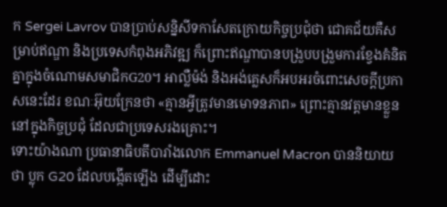ក Sergei Lavrov បានប្រាប់សន្និសីទកាសែតក្រោយកិច្ចប្រជុំថា ជោគជ័យគឺសម្រាប់ឥណ្ឌា និងប្រទេសកំពុងអភិវឌ្ឍ ក៏ព្រោះឥណ្ឌាបានបង្រួបបង្រួមការខ្វែងគំនិតគ្នាក្នុងចំណោមសមាជិកG20។ អាល្លឺម៉ង់ និងអង់គ្លេសក៏អបអរចំពោះសេចក្តីប្រកាសនេះដែរ ខណៈអ៊ុយក្រែនថា «គ្មានអ្វីត្រូវមានមោទនភាព» ព្រោះគ្មានវត្តមានខ្លួននៅក្នុងកិច្ចប្រជុំ ដែលជាប្រទេសរងគ្រោះ។
ទោះយ៉ាងណា ប្រធានាធិបតីបារាំងលោក Emmanuel Macron បាននិយាយថា ប្លុក G20 ដែលបង្កើតឡើង ដើម្បីដោះ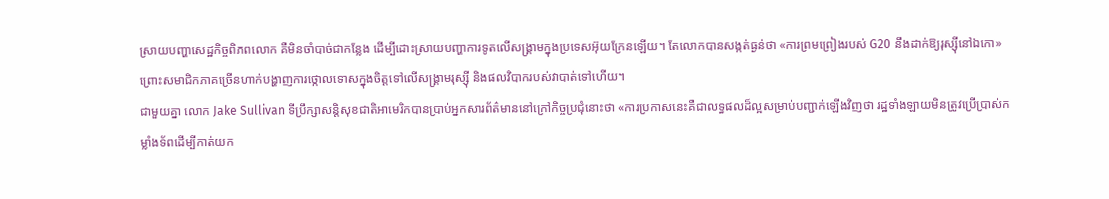ស្រាយបញ្ហាសេដ្ឋកិច្ចពិភពលោក គឺមិនចាំបាច់ជាកន្លែង ដើម្បីដោះស្រាយបញ្ហាការទូតលើសង្គ្រាមក្នុងប្រទេសអ៊ុយក្រែនឡើយ។ តែលោកបានសង្កត់ធ្ងន់ថា «ការព្រមព្រៀងរបស់ G20 នឹងដាក់ឱ្យរុស្ស៊ីនៅឯកោ» ព្រោះសមាជិកភាគច្រើនហាក់បង្ហាញការថ្កោលទោសក្នុងចិត្តទៅលើសង្គ្រាមរុស្ស៊ី និងផលវិបាករបស់វាបាត់ទៅហើយ។
ជាមួយគ្នា លោក Jake Sullivan ទីប្រឹក្សាសន្តិសុខជាតិអាមេរិកបានប្រាប់អ្នកសារព័ត៌មាននៅក្រៅកិច្ចប្រជុំនោះថា «ការប្រកាសនេះគឺជាលទ្ធផលដ៏ល្អសម្រាប់បញ្ជាក់ឡើងវិញថា រដ្ឋទាំងឡាយមិនត្រូវប្រើប្រាស់កម្លាំងទ័ពដើម្បីកាត់យក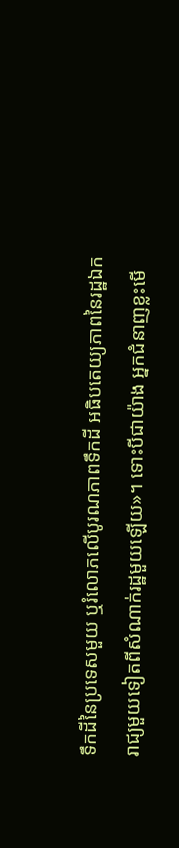ទឹកដីនៃប្រទេសមួយ ឬរំលោភលើបូរណភាពទឹកដី អធិបតេយ្យភាពនៃរដ្ឋឯករាជ្យមួយទៀតពីសំណាក់រដ្ឋមួយឡើយ»។ ទោះបីជាយ៉ាង អ្នកជំនាញខ្លះមើ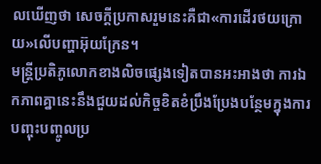លឃើញថា សេចក្តីប្រកាសរួមនេះគឺជា«ការដើរថយក្រោយ»លើបញ្ហាអ៊ុយក្រែន។
មន្ត្រីប្រតិភូលោកខាងលិចផ្សេងទៀតបានអះអាងថា ការឯកភាពគ្នានេះនឹងជួយដល់កិច្ចខិតខំប្រឹងប្រែងបន្ថែមក្នុងការបញ្ចុះបញ្ចូលប្រ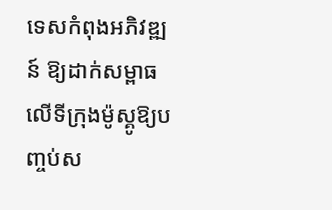ទេសកំពុងអភិវឌ្ឍន៍ ឱ្យដាក់សម្ពាធលើទីក្រុងម៉ូស្គូឱ្យបញ្ចប់ស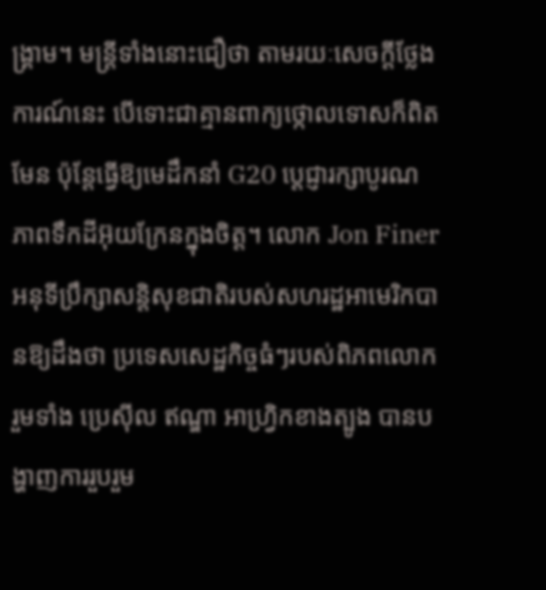ង្រ្គាម។ មន្ត្រីទាំងនោះជឿថា តាមរយៈសេចក្តីថ្លែងការណ៍នេះ បើទោះជាគ្មានពាក្យថ្កោលទោសក៏ពិតមែន ប៉ុន្តែធ្វើឱ្យមេដឹកនាំ G20 ប្តេជ្ញារក្សាបូរណភាពទឹកដីអ៊ុយក្រែនក្នុងចិត្ត។ លោក Jon Finer អនុទីប្រឹក្សាសន្តិសុខជាតិរបស់សហរដ្ឋអាមេរិកបានឱ្យដឹងថា ប្រទេសសេដ្ឋកិច្ចធំៗរបស់ពិភពលោក រួមទាំង ប្រេស៊ីល ឥណ្ឌា អាហ្រ្វិកខាងត្បូង បានបង្ហាញការរួបរួម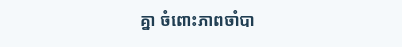គ្នា ចំពោះភាពចាំបា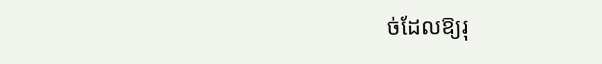ច់ដែលឱ្យរុ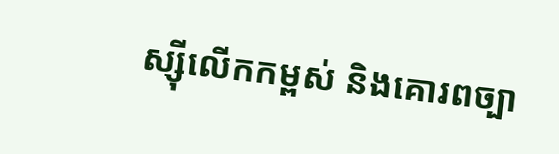ស្ស៊ីលើកកម្ពស់ និងគោរពច្បា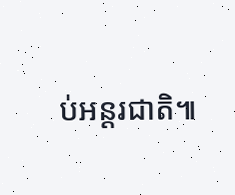ប់អន្តរជាតិ៕